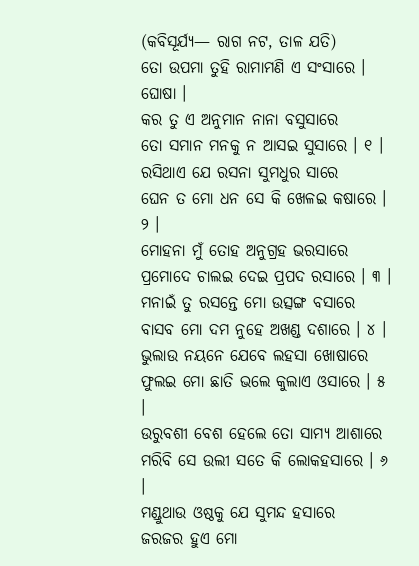(କବିସୂର୍ଯ୍ୟ— ରାଗ ନଟ, ତାଳ ଯତି)
ତୋ ଉପମା ତୁହି ରାମାମଣି ଏ ସଂସାରେ । ଘୋଷା ।
କର ତୁ ଏ ଅନୁମାନ ନାନା ବସୁସାରେ
ତୋ ସମାନ ମନକୁ ନ ଆସଇ ସୁସାରେ । ୧ ।
ରସିଥାଏ ଯେ ରସନା ସୁମଧୁର ସାରେ
ଘେନ ତ ମୋ ଧନ ସେ କି ଖେଳଇ କଷାରେ । ୨ ।
ମୋହନା ମୁଁ ତୋହ ଅନୁଗ୍ରହ ଭରସାରେ
ପ୍ରମୋଦେ ଚାଲଇ ଦେଇ ପ୍ରପଦ ରସାରେ । ୩ ।
ମନାଇଁ ତୁ ରସନ୍ତେ ମୋ ଉତ୍ସଙ୍ଗ ବସାରେ
ବାସବ ମୋ ଦମ ନୁହେ ଅଖଣ୍ଡ ଦଶାରେ । ୪ ।
ଭୁଲାଉ ନୟନେ ଯେବେ ଲହସା ଖୋଷାରେ
ଫୁଲଇ ମୋ ଛାତି ଭଲେ କୁଲାଏ ଓସାରେ । ୫ ।
ଉରୁବଶୀ ବେଶ ହେଲେ ତୋ ସାମ୍ୟ ଆଶାରେ
ମରିବି ସେ ଉଲୀ ସତେ କି ଲୋକହସାରେ । ୬ ।
ମଣ୍ଡୁଥାଉ ଓଷ୍ଠକୁ ଯେ ସୁମନ୍ଦ ହସାରେ
ଜରଜର ହୁଏ ମୋ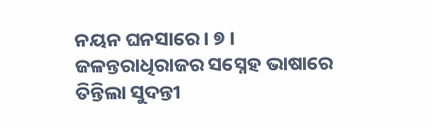ନୟନ ଘନସାରେ । ୭ ।
ଜଳନ୍ତରାଧିରାଜର ସସ୍ନେହ ଭାଷାରେ
ତିନ୍ତିଲା ସୁଦନ୍ତୀ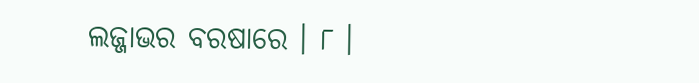ଲଜ୍ଜାଭର ବରଷାରେ । ୮ ।